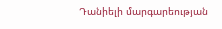Դանիելի մարգարեության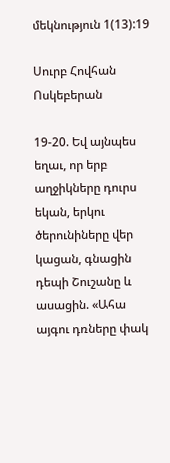մեկնություն 1(13):19

Սուրբ Հովհան Ոսկեբերան

19-20. Եվ այնպես եղաւ, որ երբ աղջիկները դուրս եկան, երկու ծերունիները վեր կացան, գնացին դեպի Շուշանը և ասացին. «Ահա այգու դռները փակ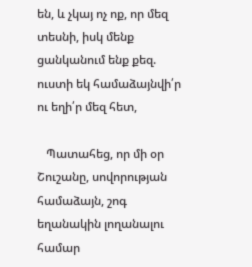են, և չկայ ոչ ոք, որ մեզ տեսնի, իսկ մենք ցանկանում ենք քեզ. ուստի եկ համաձայնվի՛ր ու եղի՛ր մեզ հետ,

   Պատահեց, որ մի օր Շուշանը, սովորության համաձայն, շոգ եղանակին լողանալու համար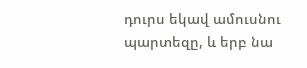դուրս եկավ ամուսնու պարտեզը, և երբ նա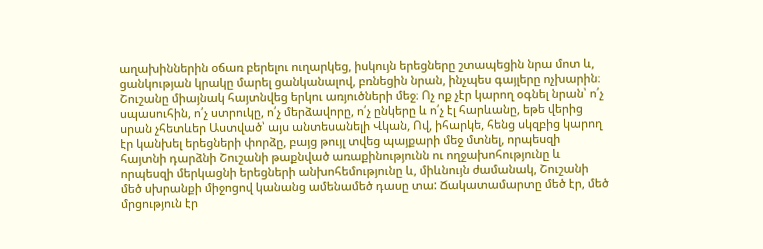աղախիններին օճառ բերելու ուղարկեց, իսկույն երեցները շտապեցին նրա մոտ և, ցանկության կրակը մարել ցանկանալով, բռնեցին նրան, ինչպես գայլերը ոչխարին։ Շուշանը միայնակ հայտնվեց երկու առյուծների մեջ։ Ոչ ոք չէր կարող օգնել նրան՝ ո՛չ սպասուհին, ո՛չ ստրուկը, ո՛չ մերձավորը, ո՛չ ընկերը և ո՛չ էլ հարևանը, եթե վերից սրան չհետևեր Աստված՝ այս անտեսանելի Վկան, Ով, իհարկե, հենց սկզբից կարող էր կանխել երեցների փորձը, բայց թույլ տվեց պայքարի մեջ մտնել, որպեսզի հայտնի դարձնի Շուշանի թաքնված առաքինությունն ու ողջախոհությունը և որպեսզի մերկացնի երեցների անխոհեմությունը և, միևնույն ժամանակ, Շուշանի մեծ սխրանքի միջոցով կանանց ամենամեծ դասը տա: Ճակատամարտը մեծ էր, մեծ մրցություն էր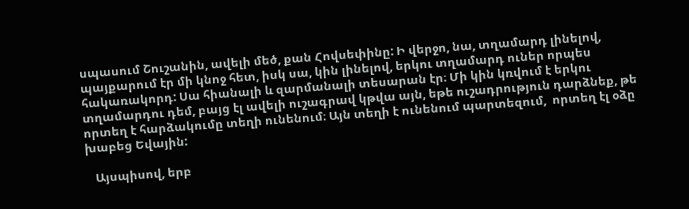սպասում Շուշանին, ավելի մեծ, քան Հովսեփինը: Ի վերջո, նա, տղամարդ լինելով, պայքարում էր մի կնոջ հետ, իսկ սա, կին լինելով, երկու տղամարդ ուներ որպես հակառակորդ: Սա հիանալի և զարմանալի տեսարան էր։ Մի կին կռվում է երկու տղամարդու դեմ, բայց էլ ավելի ուշագրավ կթվա այն, եթե ուշադրություն դարձնեք, թե որտեղ է հարձակումը տեղի ունենում։ Այն տեղի է ունենում պարտեզում,  որտեղ էլ օձը խաբեց Եվային:

   Այսպիսով, երբ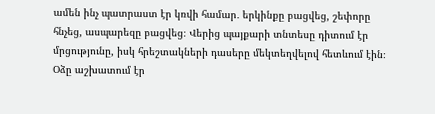ամեն ինչ պատրաստ էր կռվի համար․ երկինքը բացվեց, շեփորը հնչեց, ասպարեզը բացվեց։ Վերից պայքարի տնտեսը դիտում էր մրցությունը, իսկ հրեշտակների դասերը մեկտեղվելով հետևում էին։ Օձը աշխատում էր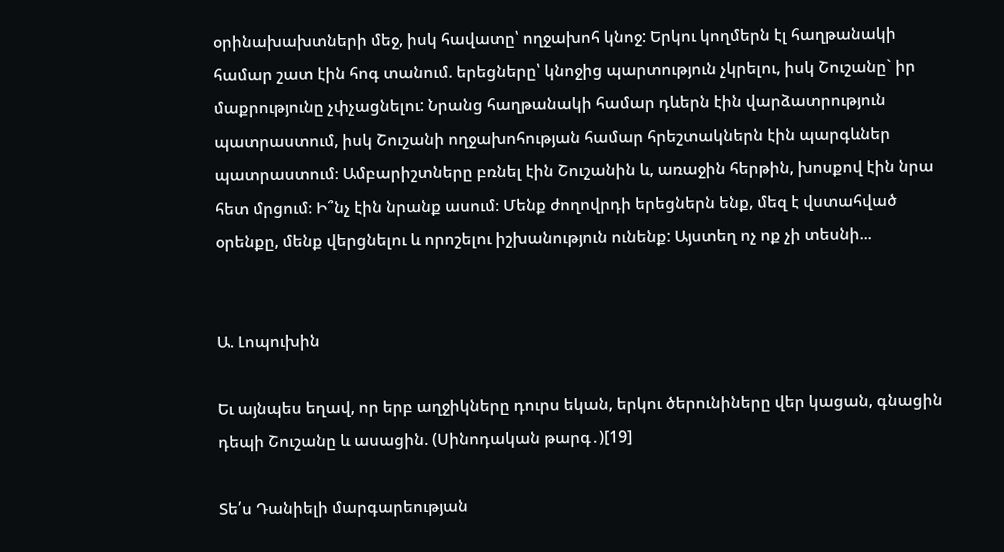օրինախախտների մեջ, իսկ հավատը՝ ողջախոհ կնոջ: Երկու կողմերն էլ հաղթանակի համար շատ էին հոգ տանում. երեցները՝ կնոջից պարտություն չկրելու, իսկ Շուշանը` իր մաքրությունը չփչացնելու: Նրանց հաղթանակի համար դևերն էին վարձատրություն պատրաստում, իսկ Շուշանի ողջախոհության համար հրեշտակներն էին պարգևներ պատրաստում։ Ամբարիշտները բռնել էին Շուշանին և, առաջին հերթին, խոսքով էին նրա հետ մրցում։ Ի՞նչ էին նրանք ասում։ Մենք ժողովրդի երեցներն ենք, մեզ է վստահված օրենքը, մենք վերցնելու և որոշելու իշխանություն ունենք: Այստեղ ոչ ոք չի տեսնի...


Ա. Լոպուխին

Եւ այնպես եղավ, որ երբ աղջիկները դուրս եկան, երկու ծերունիները վեր կացան, գնացին դեպի Շուշանը և ասացին. (Սինոդական թարգ․)[19]

Տե՛ս Դանիելի մարգարեության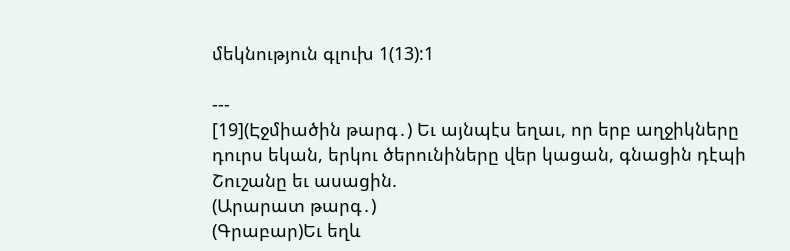մեկնություն գլուխ 1(13):1

---
[19](Էջմիածին թարգ․) Եւ այնպէս եղաւ, որ երբ աղջիկները դուրս եկան, երկու ծերունիները վեր կացան, գնացին դէպի Շուշանը եւ ասացին.
(Արարատ թարգ․)
(Գրաբար)Եւ եղև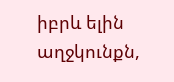իբրև ելին աղջկունքն,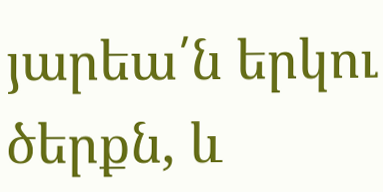յարեա՛ն երկու ծերքն, և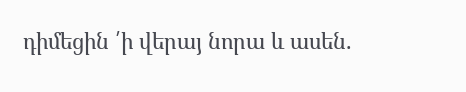դիմեցին ՛ի վերայ նորա և ասեն.